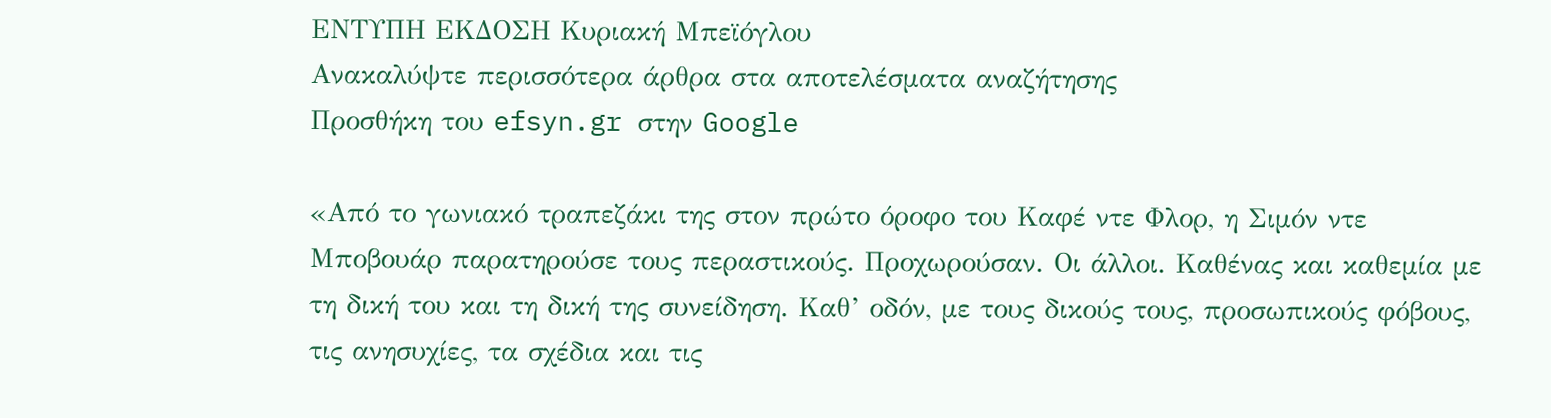ΕΝΤΥΠΗ ΕΚΔΟΣΗ Κυριακή Μπεϊόγλου
Ανακαλύψτε περισσότερα άρθρα στα αποτελέσματα αναζήτησης
Προσθήκη του efsyn.gr στην Google

«Από το γωνιακό τραπεζάκι της στον πρώτο όροφο του Καφέ ντε Φλορ, η Σιμόν ντε Μποβουάρ παρατηρούσε τους περαστικούς. Προχωρούσαν. Οι άλλοι. Καθένας και καθεμία με τη δική του και τη δική της συνείδηση. Καθ’ οδόν, με τους δικούς τους, προσωπικούς φόβους, τις ανησυχίες, τα σχέδια και τις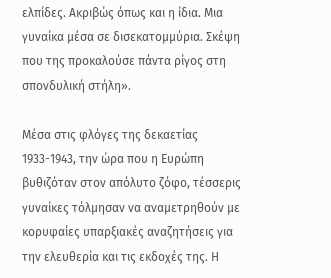ελπίδες. Ακριβώς όπως και η ίδια. Μια γυναίκα μέσα σε δισεκατομμύρια. Σκέψη που της προκαλούσε πάντα ρίγος στη σπονδυλική στήλη».

Μέσα στις φλόγες της δεκαετίας 1933-1943, την ώρα που η Ευρώπη βυθιζόταν στον απόλυτο ζόφο, τέσσερις γυναίκες τόλμησαν να αναμετρηθούν με κορυφαίες υπαρξιακές αναζητήσεις για την ελευθερία και τις εκδοχές της. Η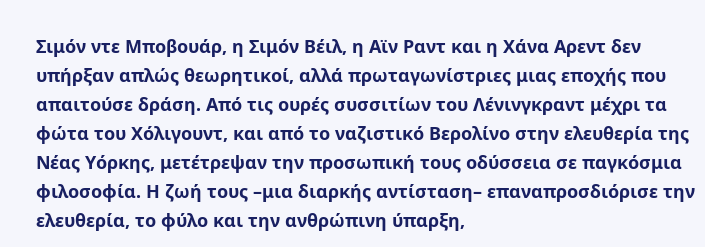Σιμόν ντε Μποβουάρ, η Σιμόν Βέιλ, η Αϊν Ραντ και η Χάνα Αρεντ δεν υπήρξαν απλώς θεωρητικοί, αλλά πρωταγωνίστριες μιας εποχής που απαιτούσε δράση. Από τις ουρές συσσιτίων του Λένινγκραντ μέχρι τα φώτα του Χόλιγουντ, και από το ναζιστικό Βερολίνο στην ελευθερία της Νέας Υόρκης, μετέτρεψαν την προσωπική τους οδύσσεια σε παγκόσμια φιλοσοφία. Η ζωή τους –μια διαρκής αντίσταση– επαναπροσδιόρισε την ελευθερία, το φύλο και την ανθρώπινη ύπαρξη,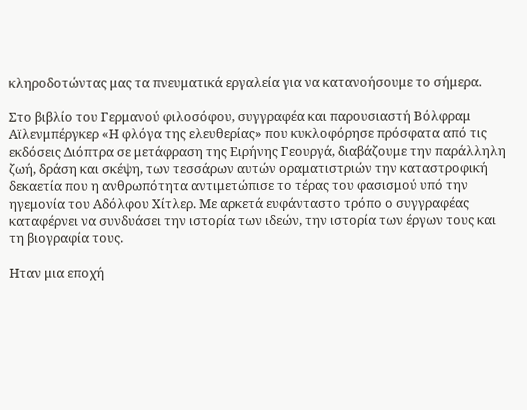κληροδοτώντας μας τα πνευματικά εργαλεία για να κατανοήσουμε το σήμερα.

Στο βιβλίο του Γερμανού φιλοσόφου, συγγραφέα και παρουσιαστή Βόλφραμ Αϊλενμπέργκερ «Η φλόγα της ελευθερίας» που κυκλοφόρησε πρόσφατα από τις εκδόσεις Διόπτρα σε μετάφραση της Ειρήνης Γεουργά, διαβάζουμε την παράλληλη ζωή, δράση και σκέψη, των τεσσάρων αυτών οραματιστριών την καταστροφική δεκαετία που η ανθρωπότητα αντιμετώπισε το τέρας του φασισμού υπό την ηγεμονία του Αδόλφου Χίτλερ. Με αρκετά ευφάνταστο τρόπο ο συγγραφέας καταφέρνει να συνδυάσει την ιστορία των ιδεών, την ιστορία των έργων τους και τη βιογραφία τους.

Ηταν μια εποχή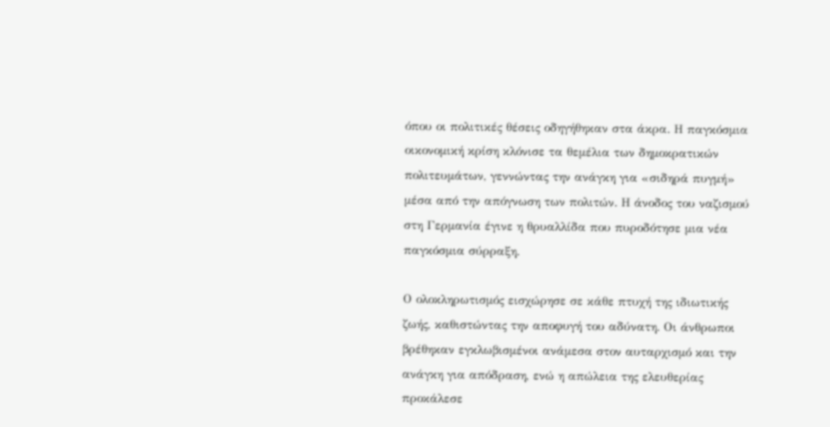όπου οι πολιτικές θέσεις οδηγήθηκαν στα άκρα. Η παγκόσμια οικονομική κρίση κλόνισε τα θεμέλια των δημοκρατικών πολιτευμάτων, γεννώντας την ανάγκη για «σιδηρά πυγμή» μέσα από την απόγνωση των πολιτών. Η άνοδος του ναζισμού στη Γερμανία έγινε η θρυαλλίδα που πυροδότησε μια νέα παγκόσμια σύρραξη.

Ο ολοκληρωτισμός εισχώρησε σε κάθε πτυχή της ιδιωτικής ζωής, καθιστώντας την αποφυγή του αδύνατη. Οι άνθρωποι βρέθηκαν εγκλωβισμένοι ανάμεσα στον αυταρχισμό και την ανάγκη για απόδραση, ενώ η απώλεια της ελευθερίας προκάλεσε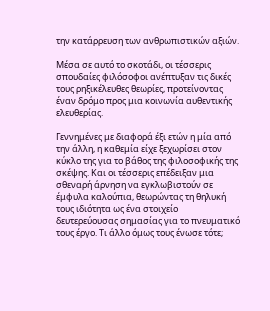την κατάρρευση των ανθρωπιστικών αξιών.

Μέσα σε αυτό το σκοτάδι, οι τέσσερις σπουδαίες φιλόσοφοι ανέπτυξαν τις δικές τους ρηξικέλευθες θεωρίες, προτείνοντας έναν δρόμο προς μια κοινωνία αυθεντικής ελευθερίας.

Γεννημένες με διαφορά έξι ετών η μία από την άλλη, η καθεμία είχε ξεχωρίσει στον κύκλο της για το βάθος της φιλοσοφικής της σκέψης. Και οι τέσσερις επέδειξαν μια σθεναρή άρνηση να εγκλωβιστούν σε έμφυλα καλούπια, θεωρώντας τη θηλυκή τους ιδιότητα ως ένα στοιχείο δευτερεύουσας σημασίας για το πνευματικό τους έργο. Τι άλλο όμως τους ένωσε τότε;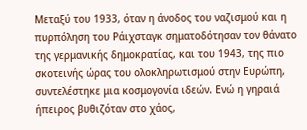Μεταξύ του 1933, όταν η άνοδος του ναζισμού και η πυρπόληση του Ράιχσταγκ σηματοδότησαν τον θάνατο της γερμανικής δημοκρατίας, και του 1943, της πιο σκοτεινής ώρας του ολοκληρωτισμού στην Ευρώπη, συντελέστηκε μια κοσμογονία ιδεών. Ενώ η γηραιά ήπειρος βυθιζόταν στο χάος,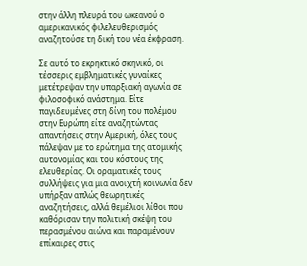στην άλλη πλευρά του ωκεανού ο αμερικανικός φιλελευθερισμός αναζητούσε τη δική του νέα έκφραση.

Σε αυτό το εκρηκτικό σκηνικό, οι τέσσερις εμβληματικές γυναίκες μετέτρεψαν την υπαρξιακή αγωνία σε φιλοσοφικό ανάστημα. Είτε παγιδευμένες στη δίνη του πολέμου στην Ευρώπη είτε αναζητώντας απαντήσεις στην Αμερική, όλες τους πάλεψαν με το ερώτημα της ατομικής αυτονομίας και του κόστους της ελευθερίας. Οι οραματικές τους συλλήψεις για μια ανοιχτή κοινωνία δεν υπήρξαν απλώς θεωρητικές αναζητήσεις, αλλά θεμέλιοι λίθοι που καθόρισαν την πολιτική σκέψη του περασμένου αιώνα και παραμένουν επίκαιρες στις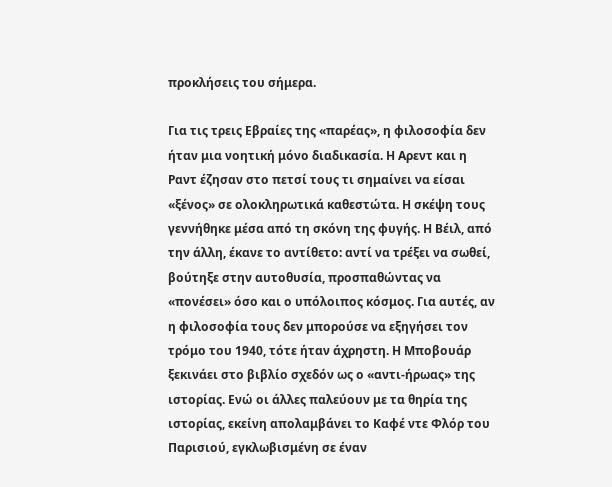προκλήσεις του σήμερα.

Για τις τρεις Εβραίες της «παρέας», η φιλοσοφία δεν ήταν μια νοητική μόνο διαδικασία. Η Αρεντ και η Ραντ έζησαν στο πετσί τους τι σημαίνει να είσαι «ξένος» σε ολοκληρωτικά καθεστώτα. Η σκέψη τους γεννήθηκε μέσα από τη σκόνη της φυγής. Η Βέιλ, από την άλλη, έκανε το αντίθετο: αντί να τρέξει να σωθεί, βούτηξε στην αυτοθυσία, προσπαθώντας να «πονέσει» όσο και ο υπόλοιπος κόσμος. Για αυτές, αν η φιλοσοφία τους δεν μπορούσε να εξηγήσει τον τρόμο του 1940, τότε ήταν άχρηστη. Η Μποβουάρ ξεκινάει στο βιβλίο σχεδόν ως ο «αντι-ήρωας» της ιστορίας. Ενώ οι άλλες παλεύουν με τα θηρία της ιστορίας, εκείνη απολαμβάνει το Καφέ ντε Φλόρ του Παρισιού, εγκλωβισμένη σε έναν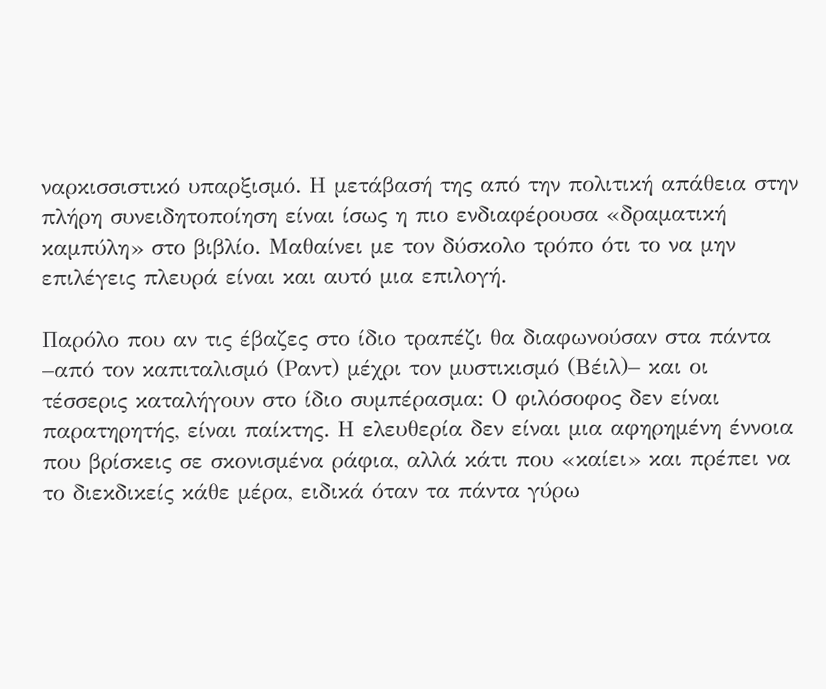ναρκισσιστικό υπαρξισμό. Η μετάβασή της από την πολιτική απάθεια στην πλήρη συνειδητοποίηση είναι ίσως η πιο ενδιαφέρουσα «δραματική καμπύλη» στο βιβλίο. Μαθαίνει με τον δύσκολο τρόπο ότι το να μην επιλέγεις πλευρά είναι και αυτό μια επιλογή.

Παρόλο που αν τις έβαζες στο ίδιο τραπέζι θα διαφωνούσαν στα πάντα –από τον καπιταλισμό (Ραντ) μέχρι τον μυστικισμό (Βέιλ)– και οι τέσσερις καταλήγουν στο ίδιο συμπέρασμα: Ο φιλόσοφος δεν είναι παρατηρητής, είναι παίκτης. Η ελευθερία δεν είναι μια αφηρημένη έννοια που βρίσκεις σε σκονισμένα ράφια, αλλά κάτι που «καίει» και πρέπει να το διεκδικείς κάθε μέρα, ειδικά όταν τα πάντα γύρω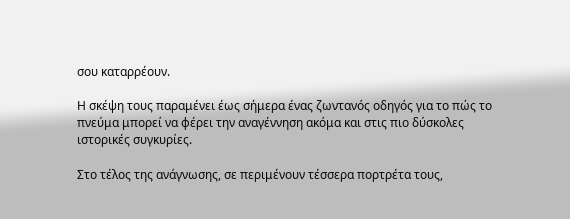σου καταρρέουν.

Η σκέψη τους παραμένει έως σήμερα ένας ζωντανός οδηγός για το πώς το πνεύμα μπορεί να φέρει την αναγέννηση ακόμα και στις πιο δύσκολες ιστορικές συγκυρίες.

Στο τέλος της ανάγνωσης, σε περιμένουν τέσσερα πορτρέτα τους,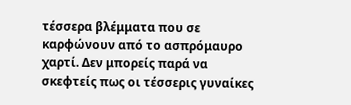τέσσερα βλέμματα που σε καρφώνουν από το ασπρόμαυρο χαρτί. Δεν μπορείς παρά να σκεφτείς πως οι τέσσερις γυναίκες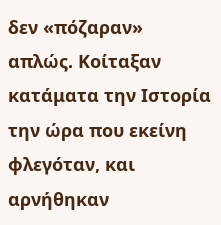δεν «πόζαραν» απλώς. Κοίταξαν κατάματα την Ιστορία την ώρα που εκείνη φλεγόταν, και αρνήθηκαν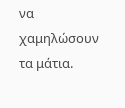να χαμηλώσουν τα μάτια.